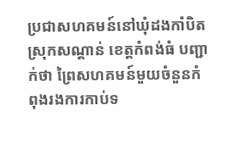ប្រជាសហគមន៍នៅឃុំដងកាំបិត ស្រុកសណ្ដាន់ ខេត្តកំពង់ធំ បញ្ជាក់ថា ព្រៃសហគមន៍មួយចំនួនកំពុងរងការកាប់ទ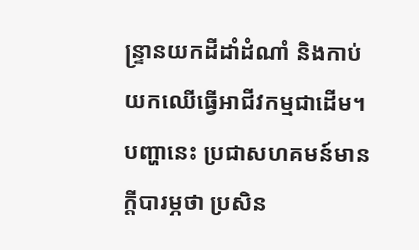ន្ទ្រានយកដីដាំដំណាំ និងកាប់យកឈើធ្វើអាជីវកម្មជាដើម។ បញ្ហានេះ ប្រជាសហគមន៍មានក្តីបារម្ភថា ប្រសិន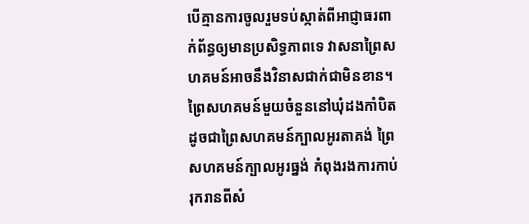បើគ្មានការចូលរួមទប់ស្កាត់ពីអាជ្ញាធរពាក់ព័ន្ធឲ្យមានប្រសិទ្ធភាពទេ វាសនាព្រៃសហគមន៍អាចនឹងវិនាសជាក់ជាមិនខាន។
ព្រៃសហគមន៍មួយចំនួននៅឃុំដងកាំបិត ដូចជាព្រៃសហគមន៍ក្បាលអូរតាគង់ ព្រៃសហគមន៍ក្បាលអូរធ្នង់ កំពុងរងការកាប់រុករានពីសំ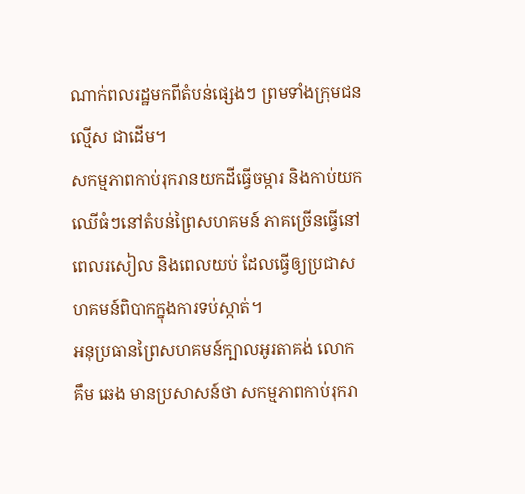ណាក់ពលរដ្ឋមកពីតំបន់ផ្សេងៗ ព្រមទាំងក្រុមជនល្មើស ជាដើម។
សកម្មភាពកាប់រុករានយកដីធ្វើចម្ការ និងកាប់យកឈើធំៗនៅតំបន់ព្រៃសហគមន៍ ភាគច្រើនធ្វើនៅពេលរសៀល និងពេលយប់ ដែលធ្វើឲ្យប្រជាសហគមន៍ពិបាកក្នុងការទប់ស្កាត់។
អនុប្រធានព្រៃសហគមន៍ក្បាលអូរតាគង់ លោក គឹម ឆេង មានប្រសាសន៍ថា សកម្មភាពកាប់រុករា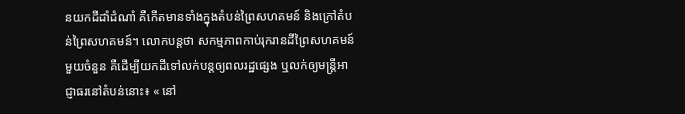នយកដីដាំដំណាំ គឺកើតមានទាំងក្នុងតំបន់ព្រៃសហគមន៍ និងក្រៅតំបន់ព្រៃសហគមន៍។ លោកបន្តថា សកម្មភាពកាប់រុករានដីព្រៃសហគមន៍មួយចំនួន គឺដើម្បីយកដីទៅលក់បន្តឲ្យពលរដ្ឋផ្សេង ឬលក់ឲ្យមន្ត្រីអាជ្ញាធរនៅតំបន់នោះ៖ « នៅ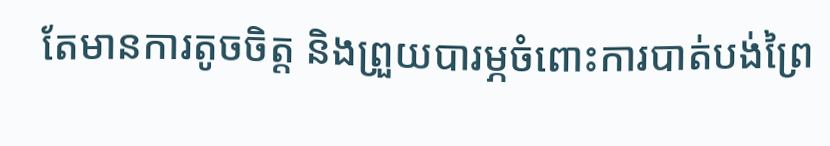តែមានការតូចចិត្ត និងព្រួយបារម្ភចំពោះការបាត់បង់ព្រៃ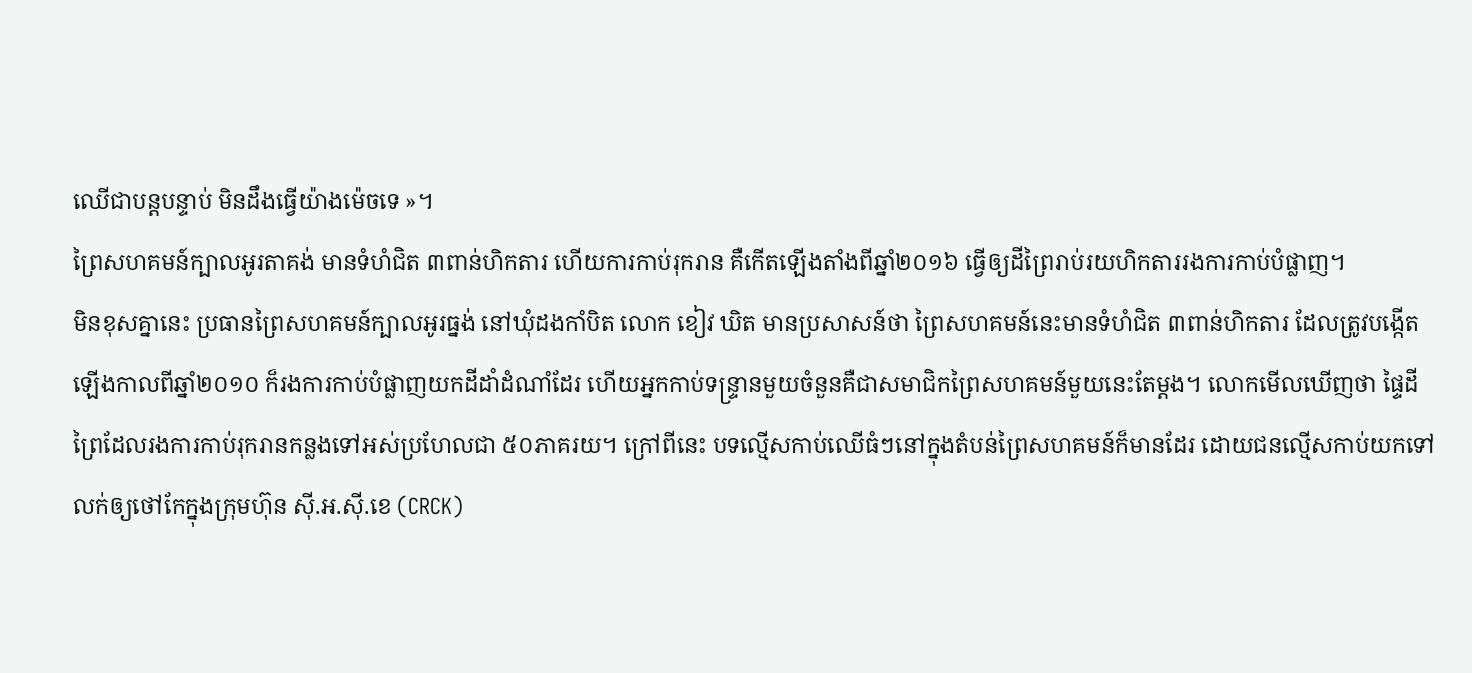ឈើជាបន្តបន្ទាប់ មិនដឹងធ្វើយ៉ាងម៉េចទេ »។
ព្រៃសហគមន៍ក្បាលអូរតាគង់ មានទំហំជិត ៣ពាន់ហិកតារ ហើយការកាប់រុករាន គឺកើតឡើងតាំងពីឆ្នាំ២០១៦ ធ្វើឲ្យដីព្រៃរាប់រយហិកតាររងការកាប់បំផ្លាញ។
មិនខុសគ្នានេះ ប្រធានព្រៃសហគមន៍ក្បាលអូរធ្នង់ នៅឃុំដងកាំបិត លោក ខៀវ ឃិត មានប្រសាសន៍ថា ព្រៃសហគមន៍នេះមានទំហំជិត ៣ពាន់ហិកតារ ដែលត្រូវបង្កើតឡើងកាលពីឆ្នាំ២០១០ ក៏រងការកាប់បំផ្លាញយកដីដាំដំណាំដែរ ហើយអ្នកកាប់ទន្ទ្រានមួយចំនួនគឺជាសមាជិកព្រៃសហគមន៍មួយនេះតែម្តង។ លោកមើលឃើញថា ផ្ទៃដីព្រៃដែលរងការកាប់រុករានកន្លងទៅអស់ប្រហែលជា ៥០ភាគរយ។ ក្រៅពីនេះ បទល្មើសកាប់ឈើធំៗនៅក្នុងតំបន់ព្រៃសហគមន៍ក៏មានដែរ ដោយជនល្មើសកាប់យកទៅលក់ឲ្យថៅកែក្នុងក្រុមហ៊ុន ស៊ី.អ.ស៊ី.ខេ (CRCK)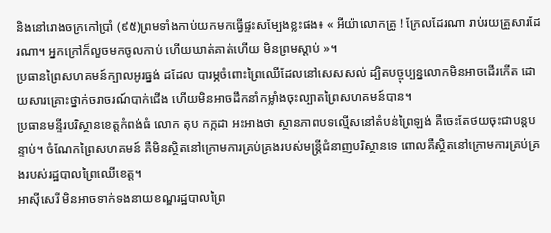និងនៅរោងចក្រកៅប្រាំ (៩៥)ព្រមទាំងកាប់យកមកធ្វើផ្ទះសម្បែងខ្លះផង៖ « អីយ៉ាលោកគ្រូ ! ក្រែលដែរណា រាប់រយគ្រួសារដែរណា។ អ្នកក្រៅក៏លួចមកចូលកាប់ ហើយឃាត់គាត់ហើយ មិនព្រមស្តាប់ »។
ប្រធានព្រៃសហគមន៍ក្បាលអូរធ្នង់ ដដែល បារម្ភចំពោះព្រៃឈើដែលនៅសេសសល់ ដ្បិតបច្ចុប្បន្នលោកមិនអាចដើរកើត ដោយសារគ្រោះថ្នាក់ចរាចរណ៍បាក់ជើង ហើយមិនអាចដឹកនាំកម្លាំងចុះល្បាតព្រៃសហគមន៍បាន។
ប្រធានមន្ទីរបរិស្ថានខេត្តកំពង់ធំ លោក តុប កក្កដា អះអាងថា ស្ថានភាពបទល្មើសនៅតំបន់ព្រៃឡង់ គឺចេះតែថយចុះជាបន្តបន្ទាប់។ ចំណែកព្រៃសហគមន៍ គឺមិនស្ថិតនៅក្រោមការគ្រប់គ្រងរបស់មន្ត្រីជំនាញបរិស្ថានទេ ពោលគឺស្ថិតនៅក្រោមការគ្រប់គ្រងរបស់រដ្ឋបាលព្រៃឈើខេត្ត។
អាស៊ីសេរី មិនអាចទាក់ទងនាយខណ្ឌរដ្ឋបាលព្រៃ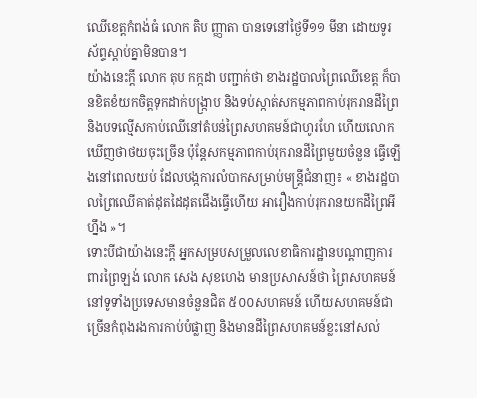ឈើខេត្តកំពង់ធំ លោក តិប ញ្ញាតា បានទេនៅថ្ងៃទី១១ មីនា ដោយទូរស័ព្ទស្តាប់គ្នាមិនបាន។
យ៉ាងនេះក្តី លោក តុប កក្កដា បញ្ជាក់ថា ខាងរដ្ឋបាលព្រៃឈើខេត្ត ក៏បានខិតខំយកចិត្តទុកដាក់បង្ក្រាប និងទប់ស្កាត់សកម្មភាពកាប់រុករានដីព្រៃ និងបទល្មើសកាប់ឈើនៅតំបន់ព្រៃសហគមន៍ជាហូរហែ ហើយលោកឃើញថាថយចុះច្រើន ប៉ុន្តែសកម្មភាពកាប់រុករានដីព្រៃមួយចំនួន ធ្វើឡើងនៅពេលយប់ ដែលបង្កការលំបាកសម្រាប់មន្ត្រីជំនាញ៖ « ខាងរដ្ឋបាលព្រៃឈើគាត់ដុតដៃដុតជើងធ្វើហើយ អារឿងកាប់រុករានយកដីព្រៃអីហ្នឹង »។
ទោះបីជាយ៉ាងនេះក្តី អ្នកសម្របសម្រួលលេខាធិការដ្ឋានបណ្ដាញការពារព្រៃឡង់ លោក សេង សុខហេង មានប្រសាសន៍ថា ព្រៃសហគមន៍នៅទូទាំងប្រទេសមានចំនួនជិត ៥០០សហគមន៍ ហើយសហគមន៍ជាច្រើនកំពុងរងការកាប់បំផ្លាញ និងមានដីព្រៃសហគមន៍ខ្លះនៅសល់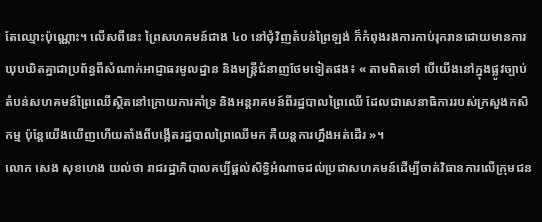តែឈ្មោះប៉ុណ្ណោះ។ លើសពីនេះ ព្រៃសហគមន៍ជាង ៤០ នៅជុំវិញតំបន់ព្រៃឡង់ ក៏កំពុងរងការកាប់រុករានដោយមានការឃុបឃិតគ្នាជាប្រព័ន្ធពីសំណាក់អាជ្ញាធរមូលដ្ឋាន និងមន្ត្រីជំនាញថែមទៀតផង៖ « តាមពិតទៅ បើយើងនៅក្នុងផ្លូវច្បាប់ តំបន់សហគមន៍ព្រៃឈើស្ថិតនៅក្រោយការគាំទ្រ និងអន្តរាគមន៍ពីរដ្ឋបាលព្រៃឈើ ដែលជាសេនាធិការរបស់ក្រសួងកសិកម្ម ប៉ុន្តែយើងឃើញហើយតាំងពីបង្កើតរដ្ឋបាលព្រៃឈើមក គឺយន្តការហ្នឹងអត់ដើរ »។
លោក សេង សុខហេង យល់ថា រាជរដ្ឋាភិបាលគប្បីផ្តល់សិទ្ធិអំណាចដល់ប្រជាសហគមន៍ដើម្បីចាត់វិធានការលើក្រុមជន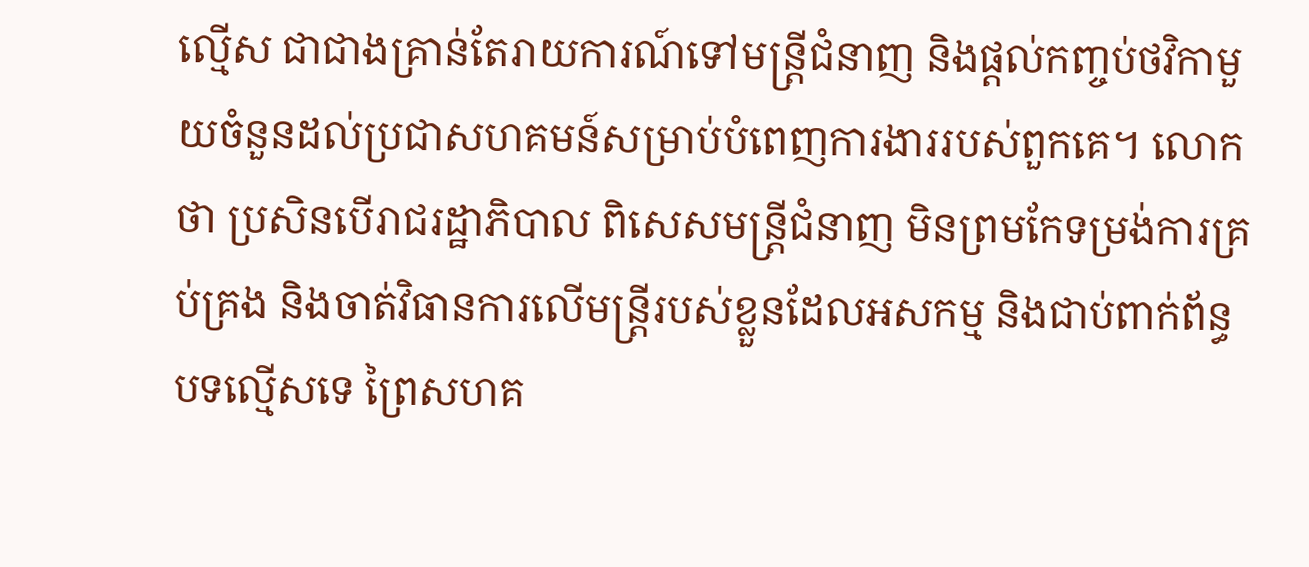ល្មើស ជាជាងគ្រាន់តែរាយការណ៍ទៅមន្ត្រីជំនាញ និងផ្តល់កញ្ចប់ថវិកាមួយចំនួនដល់ប្រជាសហគមន៍សម្រាប់បំពេញការងាររបស់ពួកគេ។ លោកថា ប្រសិនបើរាជរដ្ឋាភិបាល ពិសេសមន្ត្រីជំនាញ មិនព្រមកែទម្រង់ការគ្រប់គ្រង និងចាត់វិធានការលើមន្ត្រីរបស់ខ្លួនដែលអសកម្ម និងជាប់ពាក់ព័ន្ធបទល្មើសទេ ព្រៃសហគ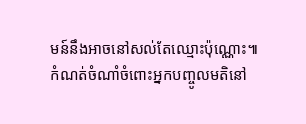មន៍នឹងអាចនៅសល់តែឈ្មោះប៉ុណ្ណោះ៕
កំណត់ចំណាំចំពោះអ្នកបញ្ចូលមតិនៅ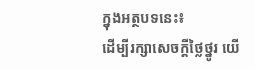ក្នុងអត្ថបទនេះ៖
ដើម្បីរក្សាសេចក្ដីថ្លៃថ្នូរ យើ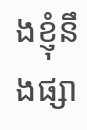ងខ្ញុំនឹងផ្សា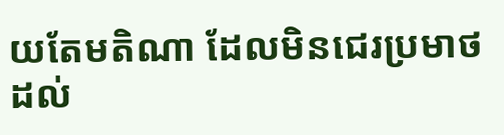យតែមតិណា ដែលមិនជេរប្រមាថដល់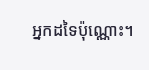អ្នកដទៃប៉ុណ្ណោះ។